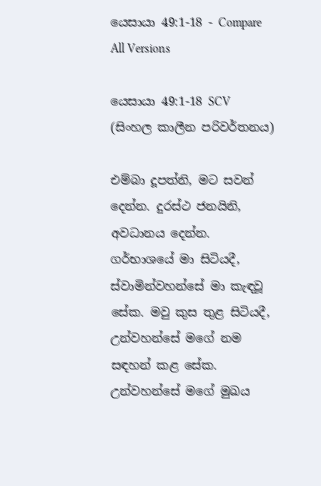යෙසායා 49:1-18 - Compare All Versions

යෙසායා 49:1-18 SCV (සිංහල කාලීන පරිවර්තනය)

එම්බා දූපත්නි, මට සවන් දෙන්න. දුරස්ථ ජනයිනි, අවධානය දෙන්න. ගර්භාශයේ මා සිටියදී, ස්වාමින්වහන්සේ මා කැඳවූ සේක. මවු කුස තුළ සිටියදී, උන්වහන්සේ මගේ නම සඳහන් කළ සේක. උන්වහන්සේ මගේ මුඛය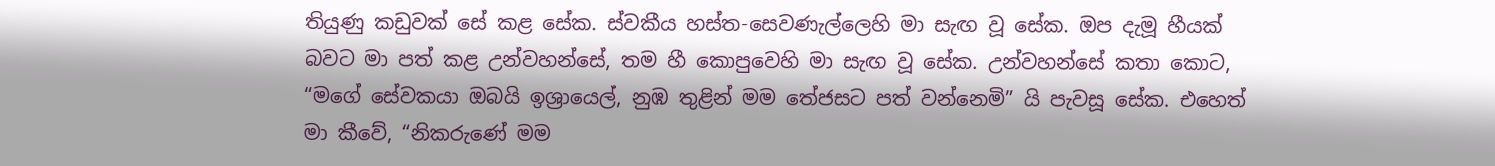තියුණු කඩුවක් සේ කළ සේක. ස්වකීය හස්ත-සෙවණැල්ලෙහි මා සැඟ වූ සේක. ඔප දැමූ හීයක් බවට මා පත් කළ උන්වහන්සේ, තම හී කොපුවෙහි මා සැඟ වූ සේක. උන්වහන්සේ කතා කොට, “මගේ සේවකයා ඔබයි ඉශ්‍රායෙල්, නුඹ තුළින් මම තේජසට පත් වන්නෙමි” යි පැවසූ සේක. එහෙත් මා කීවේ, “නිකරුණේ මම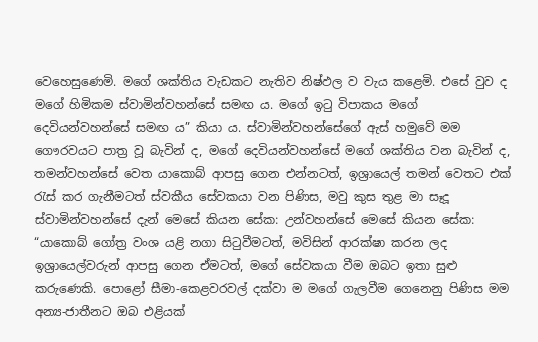වෙහෙසුණෙමි. මගේ ශක්තිය වැඩකට නැතිව නිෂ්ඵල ව වැය කළෙමි. එසේ වුව ද මගේ හිමිකම ස්වාමින්වහන්සේ සමඟ ය. මගේ ඉටු විපාකය මගේ දෙවියන්වහන්සේ සමඟ ය” කියා ය. ස්වාමින්වහන්සේගේ ඇස් හමුවේ මම ගෞරවයට පාත්‍ර වූ බැවින් ද, මගේ දෙවියන්වහන්සේ මගේ ශක්තිය වන බැවින් ද, තමන්වහන්සේ වෙත යාකොබ් ආපසු ගෙන එන්නටත්, ඉශ්‍රායෙල් තමන් වෙතට එක් රැස් කර ගැනීමටත් ස්වකීය සේවකයා වන පිණිස, මවු කුස තුළ මා සෑදූ ස්වාමින්වහන්සේ දැන් මෙසේ කියන සේක: උන්වහන්සේ මෙසේ කියන සේක: “යාකොබ් ගෝත්‍ර වංශ යළි නගා සිටුවීමටත්, මවිසින් ආරක්ෂා කරන ලද ඉශ්‍රායෙල්වරුන් ආපසු ගෙන ඒමටත්, මගේ සේවකයා වීම ඔබට ඉතා සුළු කරුණෙකි. පොළෝ සීමා-කෙළවරවල් දක්වා ම මගේ ගැලවීම ගෙනෙනු පිණිස මම අන්‍ය-ජාතීනට ඔබ එළියක්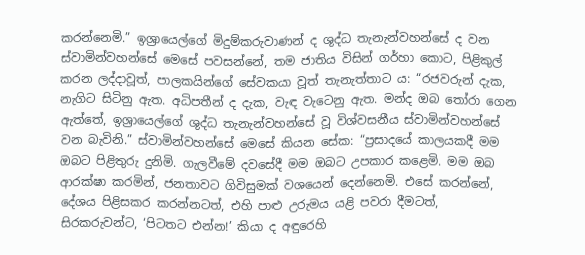කරන්නෙමි.” ඉශ්‍රායෙල්ගේ මිදුම්කරුවාණන් ද ශුද්ධ තැනැන්වහන්සේ ද වන ස්වාමින්වහන්සේ මෙසේ පවසන්නේ, තම ජාතිය විසින් ගර්හා කොට, පිළිකුල් කරන ලද්දාවූත්, පාලකයින්ගේ සේවකයා වූත් තැනැත්තාට ය: “රජවරුන් දැක, නැගිට සිටිනු ඇත. අධිපතීන් ද දැක, වැඳ වැටෙනු ඇත. මන්ද ඔබ තෝරා ගෙන ඇත්තේ, ඉශ්‍රායෙල්ගේ ශුද්ධ තැනැන්වහන්සේ වූ විශ්වසනීය ස්වාමින්වහන්සේ වන බැවිනි.” ස්වාමින්වහන්සේ මෙසේ කියන සේක: “ප්‍රසාදයේ කාලයකදී මම ඔබට පිළිතුරු දුනිමි. ගැලවීමේ දවසේදී මම ඔබට උපකාර කළෙමි. මම ඔබ ආරක්ෂා කරමින්, ජනතාවට ගිවිසුමක් වශයෙන් දෙන්නෙමි. එසේ කරන්නේ, දේශය පිළිසකර කරන්නටත්, එහි පාළු උරුමය යළි පවරා දීමටත්, සිරකරුවන්ට, ‘පිටතට එන්න!’ කියා ද අඳුරෙහි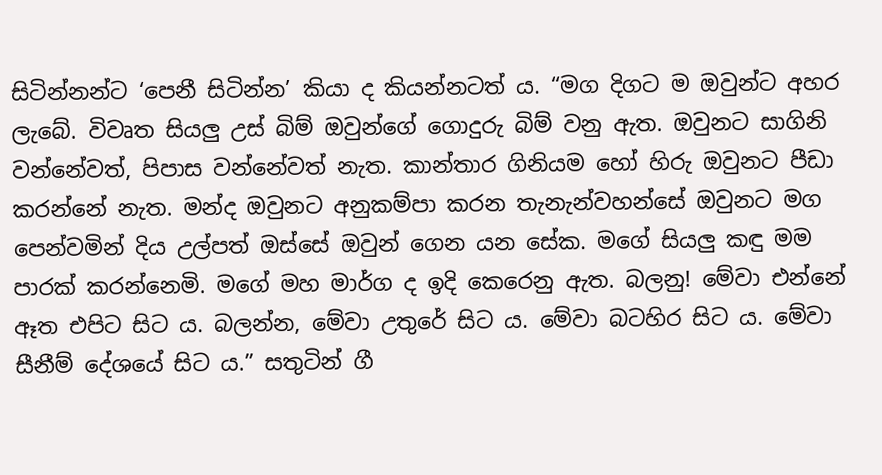සිටින්නන්ට ‘පෙනී සිටින්න’ කියා ද කියන්නටත් ය. “මග දිගට ම ඔවුන්ට අහර ලැබේ. විවෘත සියලු උස් බිම් ඔවුන්ගේ ගොදුරු බිම් වනු ඇත. ඔවුනට සාගිනි වන්නේවත්, පිපාස වන්නේවත් නැත. කාන්තාර ගිනියම හෝ හිරු ඔවුනට පීඩා කරන්නේ නැත. මන්ද ඔවුනට අනුකම්පා කරන තැනැන්වහන්සේ ඔවුනට මග පෙන්වමින් දිය උල්පත් ඔස්සේ ඔවුන් ගෙන යන සේක. මගේ සියලු කඳු මම පාරක් කරන්නෙමි. මගේ මහ මාර්ග ද ඉදි කෙරෙනු ඇත. බලනු! මේවා එන්නේ ඈත එපිට සිට ය. බලන්න, මේවා උතුරේ සිට ය. මේවා බටහිර සිට ය. මේවා සීනීම් දේශයේ සිට ය.” සතුටින් ගී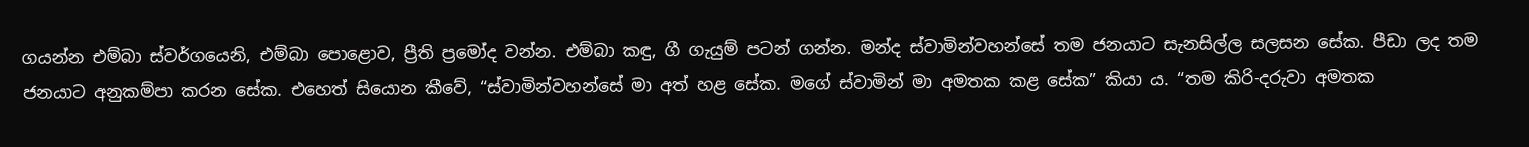ගයන්න එම්බා ස්වර්ගයෙනි, එම්බා පොළොව, ප්‍රීති ප්‍රමෝද වන්න. එම්බා කඳු, ගී ගැයුම් පටන් ගන්න. මන්ද ස්වාමින්වහන්සේ තම ජනයාට සැනසිල්ල සලසන සේක. පීඩා ලද තම ජනයාට අනුකම්පා කරන සේක. එහෙත් සියොන කීවේ, “ස්වාමින්වහන්සේ මා අත් හළ සේක. මගේ ස්වාමින් මා අමතක කළ සේක” කියා ය. “තම කිරි-දරුවා අමතක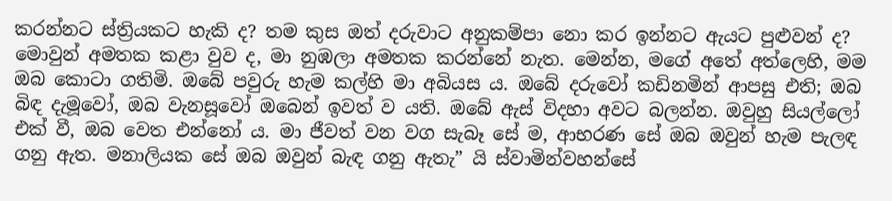කරන්නට ස්ත්‍රියකට හැකි ද? තම කුස ඔත් දරුවාට අනුකම්පා නො කර ඉන්නට ඇයට පුළුවන් ද? මොවුන් අමතක කළා වුව ද, මා නුඹලා අමතක කරන්නේ නැත. මෙන්න, මගේ අතේ අත්ලෙහි, මම ඔබ කොටා ගතිමි. ඔබේ පවුරු හැම කල්හි මා අබියස ය. ඔබේ දරුවෝ කඩිනමින් ආපසු එති; ඔබ බිඳ දැමූවෝ, ඔබ වැනසූවෝ ඔබෙන් ඉවත් ව යති. ඔබේ ඇස් විදහා අවට බලන්න. ඔවුහු සියල්ලෝ එක් වී, ඔබ වෙත එන්නෝ ය. මා ජීවත් වන වග සැබෑ සේ ම, ආභරණ සේ ඔබ ඔවුන් හැම පැලඳ ගනු ඇත. මනාලියක සේ ඔබ ඔවුන් බැඳ ගනු ඇතැ” යි ස්වාමින්වහන්සේ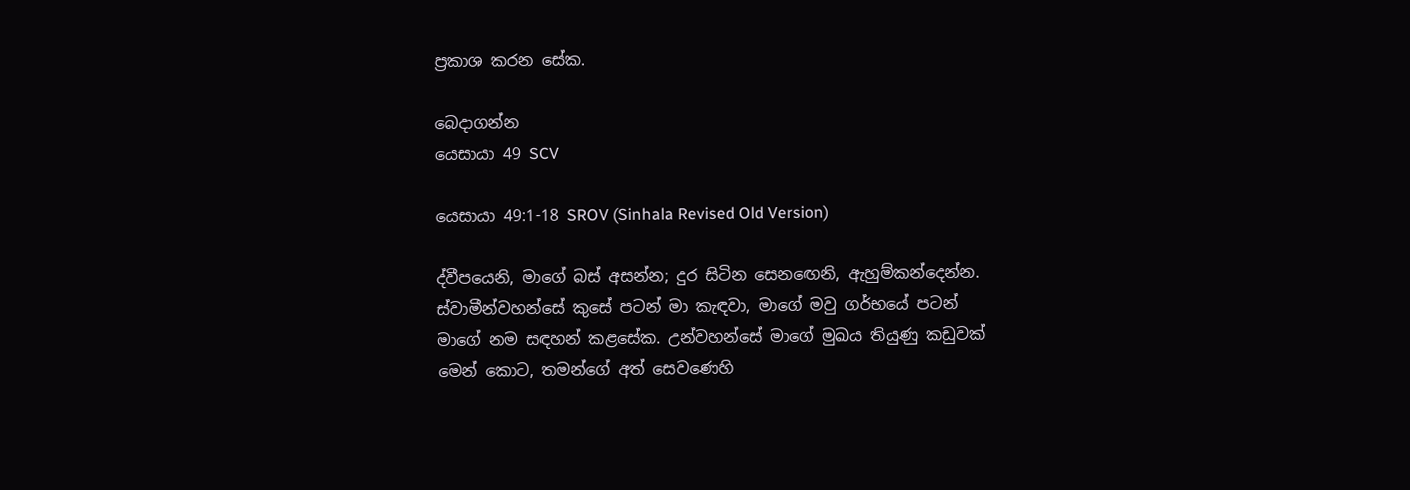ප්‍රකාශ කරන සේක.

බෙදාගන්න
යෙසායා 49 SCV

යෙසායා 49:1-18 SROV (Sinhala Revised Old Version)

ද්වීපයෙනි, මාගේ බස් අසන්න; දුර සිටින සෙනඟෙනි, ඇහුම්කන්දෙන්න. ස්වාමීන්වහන්සේ කුසේ පටන් මා කැඳවා, මාගේ මවු ගර්භයේ පටන් මාගේ නම සඳහන් කළසේක. උන්වහන්සේ මාගේ මුඛය තියුණු කඩුවක් මෙන් කොට, තමන්ගේ අත් සෙවණෙහි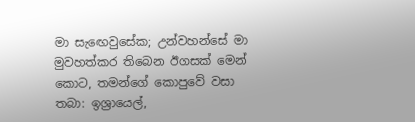මා සැඟෙවුසේක; උන්වහන්සේ මා මුවහත්කර තිබෙන ඊගසක් මෙන් කොට, තමන්ගේ කොපුවේ වසා තබා: ඉශ්‍රායෙල්,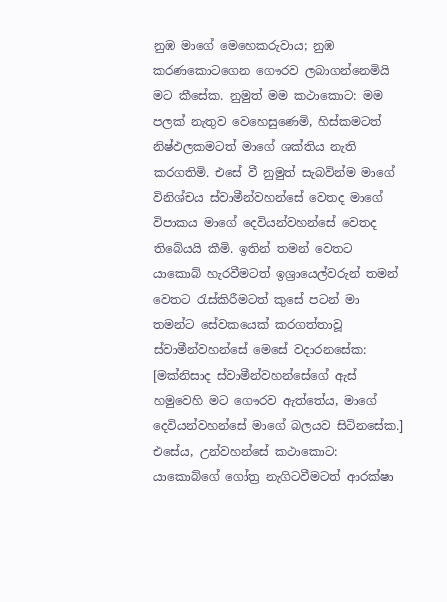නුඹ මාගේ මෙහෙකරුවාය; නුඹ කරණකොටගෙන ගෞරව ලබාගන්නෙමියි මට කීසේක. නුමුත් මම කථාකොට: මම පලක් නැතුව වෙහෙසුණෙමි, හිස්කමටත් නිෂ්ඵලකමටත් මාගේ ශක්තිය නැති කරගතිමි. එසේ වී නුමුත් සැබවින්ම මාගේ විනිශ්චය ස්වාමීන්වහන්සේ වෙතද මාගේ විපාකය මාගේ දෙවියන්වහන්සේ වෙතද තිබේයයි කීමි. ඉතින් තමන් වෙතට යාකොබ් හැරවීමටත් ඉශ්‍රායෙල්වරුන් තමන් වෙතට රැස්කිරීමටත් කුසේ පටන් මා තමන්ට සේවකයෙක් කරගත්තාවූ ස්වාමීන්වහන්සේ මෙසේ වදාරනසේක: [මක්නිසාද ස්වාමීන්වහන්සේගේ ඇස් හමුවෙහි මට ගෞරව ඇත්තේය, මාගේ දෙවියන්වහන්සේ මාගේ බලයව සිටිනසේක.] එසේය, උන්වහන්සේ කථාකොට: යාකොබ්ගේ ගෝත්‍ර නැගිටවීමටත් ආරක්ෂා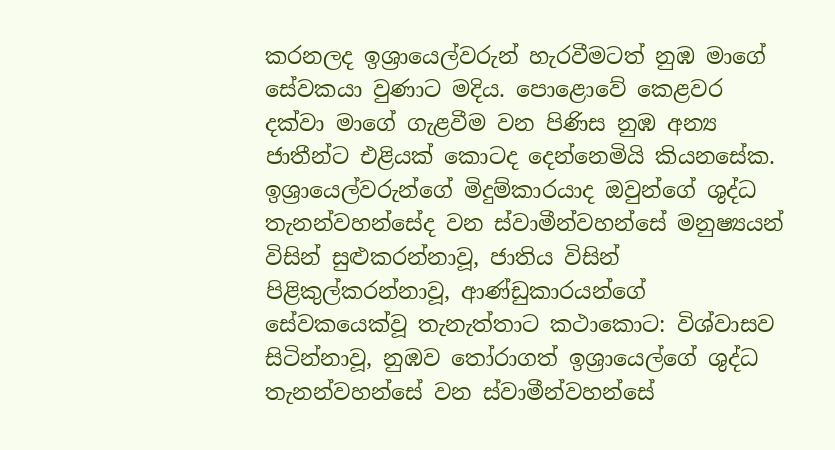කරනලද ඉශ්‍රායෙල්වරුන් හැරවීමටත් නුඹ මාගේ සේවකයා වුණාට මදිය. පොළොවේ කෙළවර දක්වා මාගේ ගැළවීම වන පිණිස නුඹ අන්‍ය ජාතීන්ට එළියක් කොටද දෙන්නෙමියි කියනසේක. ඉශ්‍රායෙල්වරුන්ගේ මිදුම්කාරයාද ඔවුන්ගේ ශුද්ධ තැනන්වහන්සේද වන ස්වාමීන්වහන්සේ මනුෂ්‍යයන් විසින් සුළුකරන්නාවූ, ජාතිය විසින් පිළිකුල්කරන්නාවූ, ආණ්ඩුකාරයන්ගේ සේවකයෙක්වූ තැනැත්තාට කථාකොට: විශ්වාසව සිටින්නාවූ, නුඹව තෝරාගත් ඉශ්‍රායෙල්ගේ ශුද්ධ තැනන්වහන්සේ වන ස්වාමීන්වහන්සේ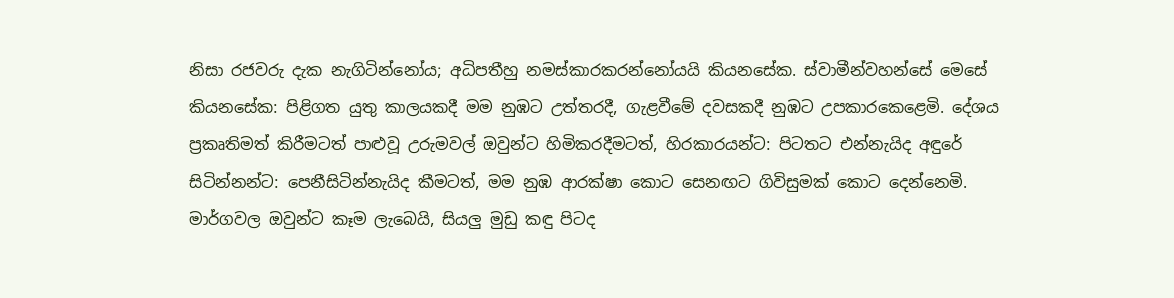නිසා රජවරු දැක නැගිටින්නෝය; අධිපතීහු නමස්කාරකරන්නෝයයි කියනසේක. ස්වාමීන්වහන්සේ මෙසේ කියනසේක: පිළිගත යුතු කාලයකදී මම නුඹට උත්තරදී, ගැළවීමේ දවසකදී නුඹට උපකාරකෙළෙමි. දේශය ප්‍රකෘතිමත් කිරීමටත් පාළුවූ උරුමවල් ඔවුන්ට හිමිකරදීමටත්, හිරකාරයන්ට: පිටතට එන්නැයිද අඳුරේ සිටින්නන්ට: පෙනීසිටින්නැයිද කීමටත්, මම නුඹ ආරක්ෂා කොට සෙනඟට ගිවිසුමක් කොට දෙන්නෙමි. මාර්ගවල ඔවුන්ට කෑම ලැබෙයි, සියලු මුඩු කඳු පිටද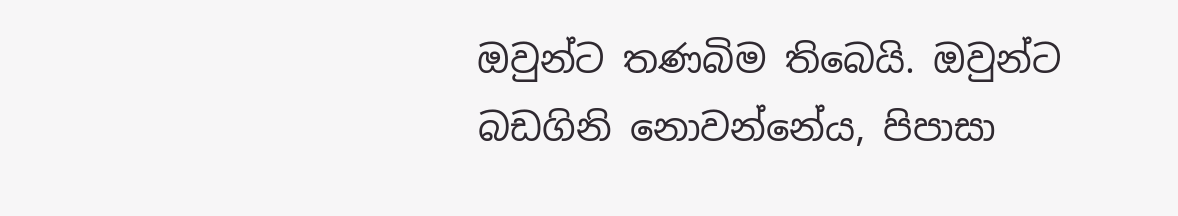ඔවුන්ට තණබිම තිබෙයි. ඔවුන්ට බඩගිනි නොවන්නේය, පිපාසා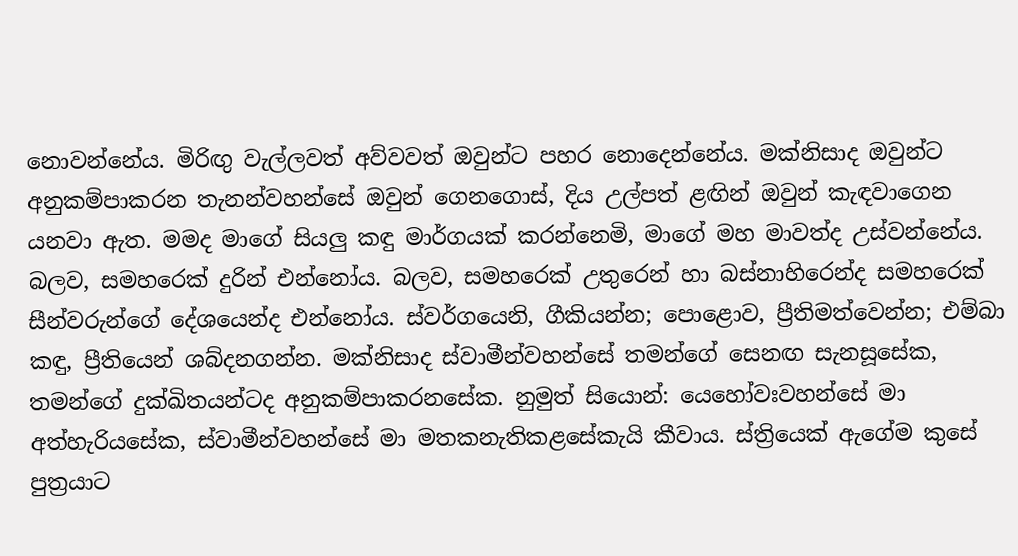නොවන්නේය. මිරිඟු වැල්ලවත් අව්වවත් ඔවුන්ට පහර නොදෙන්නේය. මක්නිසාද ඔවුන්ට අනුකම්පාකරන තැනන්වහන්සේ ඔවුන් ගෙනගොස්, දිය උල්පත් ළඟින් ඔවුන් කැඳවාගෙන යනවා ඇත. මමද මාගේ සියලු කඳු මාර්ගයක් කරන්නෙමි, මාගේ මහ මාවත්ද උස්වන්නේය. බලව, සමහරෙක් දුරින් එන්නෝය. බලව, සමහරෙක් උතුරෙන් හා බස්නාහිරෙන්ද සමහරෙක් සීන්වරුන්ගේ දේශයෙන්ද එන්නෝය. ස්වර්ගයෙනි, ගීකියන්න; පොළොව, ප්‍රීතිමත්වෙන්න; එම්බා කඳු, ප්‍රීතියෙන් ශබ්දනගන්න. මක්නිසාද ස්වාමීන්වහන්සේ තමන්ගේ සෙනඟ සැනසූසේක, තමන්ගේ දුක්ඛිතයන්ටද අනුකම්පාකරනසේක. නුමුත් සියොන්: යෙහෝවඃවහන්සේ මා අත්හැරියසේක, ස්වාමීන්වහන්සේ මා මතකනැතිකළසේකැයි කීවාය. ස්ත්‍රියෙක් ඇගේම කුසේ පුත්‍රයාට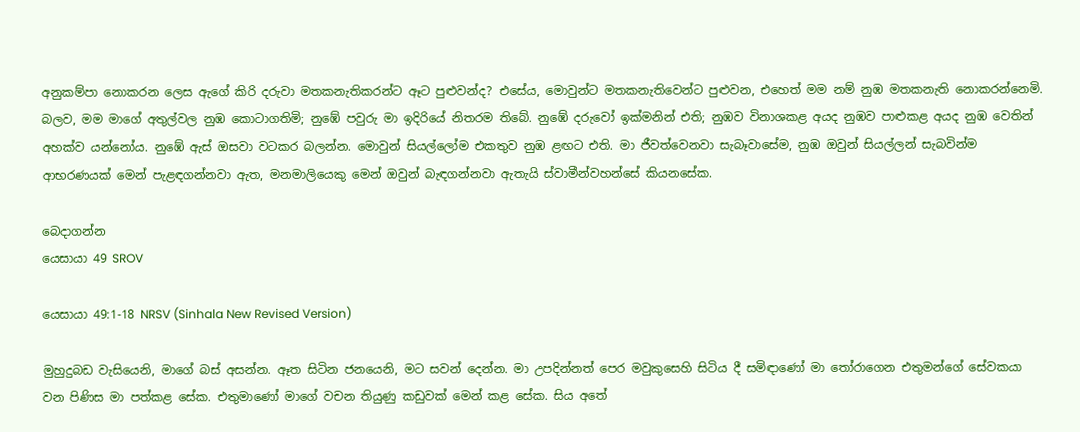අනුකම්පා නොකරන ලෙස ඇගේ කිරි දරුවා මතකනැතිකරන්ට ඈට පුළුවන්ද? එසේය, මොවුන්ට මතකනැතිවෙන්ට පුළුවන, එහෙත් මම නම් නුඹ මතකනැති නොකරන්නෙමි. බලව, මම මාගේ අතුල්වල නුඹ කොටාගතිමි; නුඹේ පවුරු මා ඉදිරියේ නිතරම තිබේ. නුඹේ දරුවෝ ඉක්මනින් එති; නුඹව විනාශකළ අයද නුඹව පාළුකළ අයද නුඹ වෙතින් අහක්ව යන්නෝය. නුඹේ ඇස් ඔසවා වටකර බලන්න. මොවුන් සියල්ලෝම එකතුව නුඹ ළඟට එති. මා ජීවත්වෙනවා සැබෑවාසේම, නුඹ ඔවුන් සියල්ලන් සැබවින්ම ආභරණයක් මෙන් පැළඳගන්නවා ඇත, මනමාලියෙකු මෙන් ඔවුන් බැඳගන්නවා ඇතැයි ස්වාමීන්වහන්සේ කියනසේක.

බෙදාගන්න
යෙසායා 49 SROV

යෙසායා 49:1-18 NRSV (Sinhala New Revised Version)

මුහුදුබඩ වැසියෙනි, මාගේ බස් අසන්න. ඈත සිටින ජනයෙනි, මට සවන් දෙන්න. මා උපදින්නත් පෙර මවුකුසෙහි සිටිය දී සමිඳාණෝ මා තෝරාගෙන එතුමන්ගේ සේවකයා වන පිණිස මා පත්කළ සේක. එතුමාණෝ මාගේ වචන තියුණු කඩුවක් මෙන් කළ සේක. සිය අතේ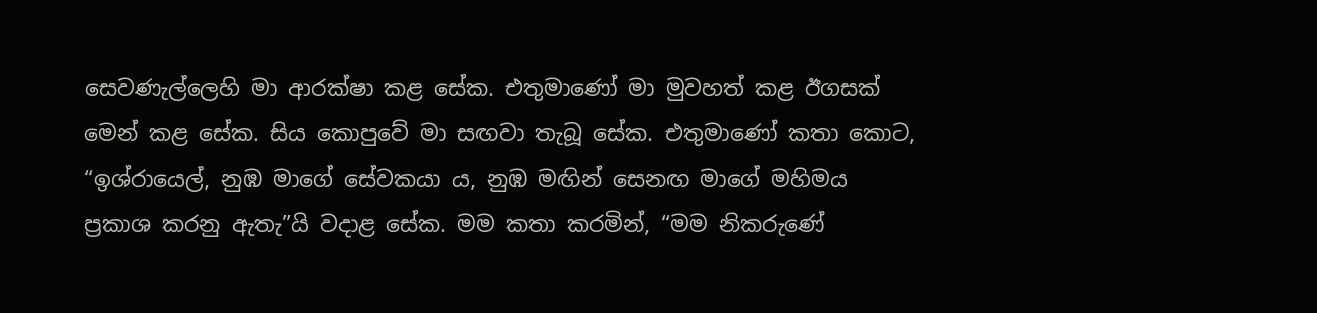සෙවණැල්ලෙහි මා ආරක්ෂා කළ සේක. එතුමාණෝ මා මුවහත් කළ ඊගසක් මෙන් කළ සේක. සිය කොපුවේ මා සඟවා තැබූ සේක. එතුමාණෝ කතා කොට, “ඉශ්රායෙල්, නුඹ මාගේ සේවකයා ය, නුඹ මඟින් සෙනඟ මාගේ මහිමය ප්‍රකාශ කරනු ඇතැ”යි වදාළ සේක. මම කතා කරමින්, “මම නිකරුණේ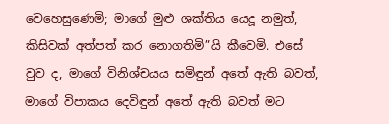වෙහෙසුණෙමි; මාගේ මුළු ශක්තිය යෙදූ නමුත්, කිසිවක් අත්පත් කර නොගතිමි”යි කීවෙමි. එසේ වුව ද, මාගේ විනිශ්චයය සමිඳුන් අතේ ඇති බවත්, මාගේ විපාකය දෙවිඳුන් අතේ ඇති බවත් මට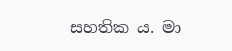සහතික ය. මා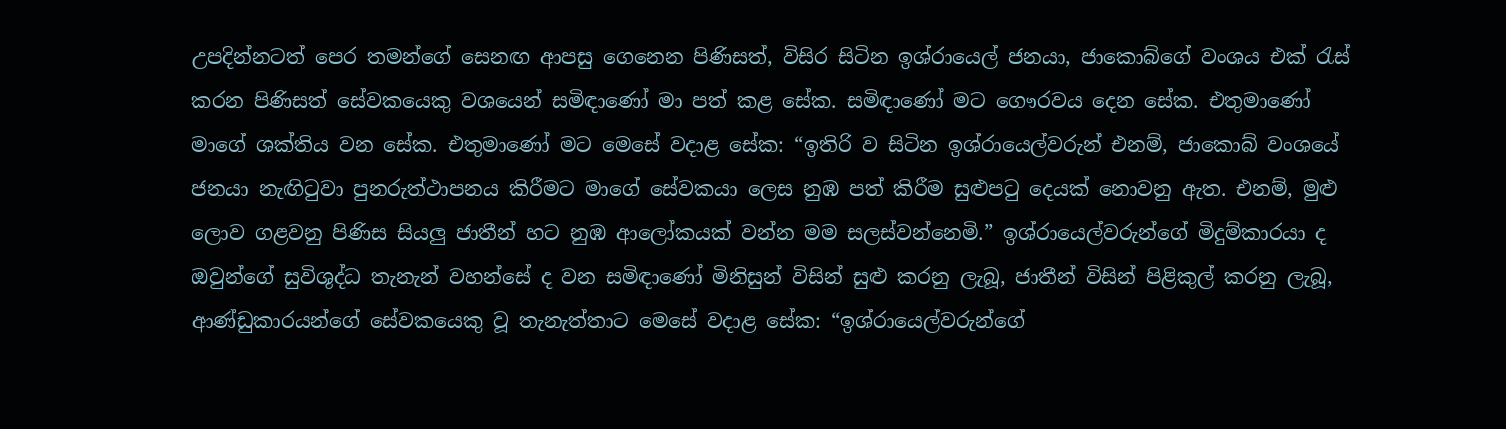උපදින්නටත් පෙර තමන්ගේ සෙනඟ ආපසු ගෙනෙන පිණිසත්, විසිර සිටින ඉශ්රායෙල් ජනයා, ජාකොබ්ගේ වංශය එක් රැස් කරන පිණිසත් සේවකයෙකු වශයෙන් සමිඳාණෝ මා පත් කළ සේක. සමිඳාණෝ මට ගෞරවය දෙන සේක. එතුමාණෝ මාගේ ශක්තිය වන සේක. එතුමාණෝ මට මෙසේ වදාළ සේක: “ඉතිරි ව සිටින ඉශ්රායෙල්වරුන් එනම්, ජාකොබ් වංශයේ ජනයා නැඟිටුවා පුනරුත්ථාපනය කිරීමට මාගේ සේවකයා ලෙස නුඹ පත් කිරීම සුළුපටු දෙයක් නොවනු ඇත. එනම්, මුළු ලොව ගළවනු පිණිස සියලු ජාතීන් හට නුඹ ආලෝකයක් වන්න මම සලස්වන්නෙමි.” ඉශ්රායෙල්වරුන්ගේ මිදුම්කාරයා ද ඔවුන්ගේ සුවිශුද්ධ තැනැන් වහන්සේ ද වන සමිඳාණෝ මිනිසුන් විසින් සුළු කරනු ලැබූ, ජාතීන් විසින් පිළිකුල් කරනු ලැබූ, ආණ්ඩුකාරයන්ගේ සේවකයෙකු වූ තැනැත්තාට මෙසේ වදාළ සේක: “ඉශ්රායෙල්වරුන්ගේ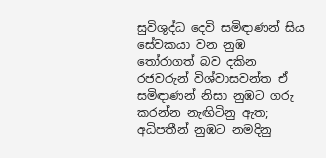සුවිශුද්ධ දෙවි සමිඳාණන් සිය සේවකයා වන නුඹ තෝරාගත් බව දකින රජවරුන් විශ්වාසවන්ත ඒ සමිඳාණන් නිසා නුඹට ගරු කරන්න නැඟිටිනු ඇත; අධිපතීන් නුඹට නමදිනු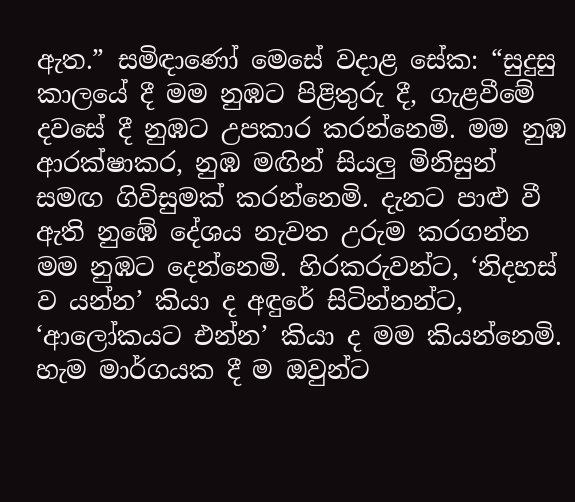ඇත.” සමිඳාණෝ මෙසේ වදාළ සේක: “සුදුසු කාලයේ දී මම නුඹට පිළිතුරු දී, ගැළවීමේ දවසේ දී නුඹට උපකාර කරන්නෙමි. මම නුඹ ආරක්ෂාකර, නුඹ මඟින් සියලු මිනිසුන් සමඟ ගිවිසුමක් කරන්නෙමි. දැනට පාළු වී ඇති නුඹේ දේශය නැවත උරුම කරගන්න මම නුඹට දෙන්නෙමි. හිරකරුවන්ට, ‘නිදහස් ව යන්න’ කියා ද අඳුරේ සිටින්නන්ට, ‘ආලෝකයට එන්න’ කියා ද මම කියන්නෙමි. හැම මාර්ගයක දී ම ඔවුන්ට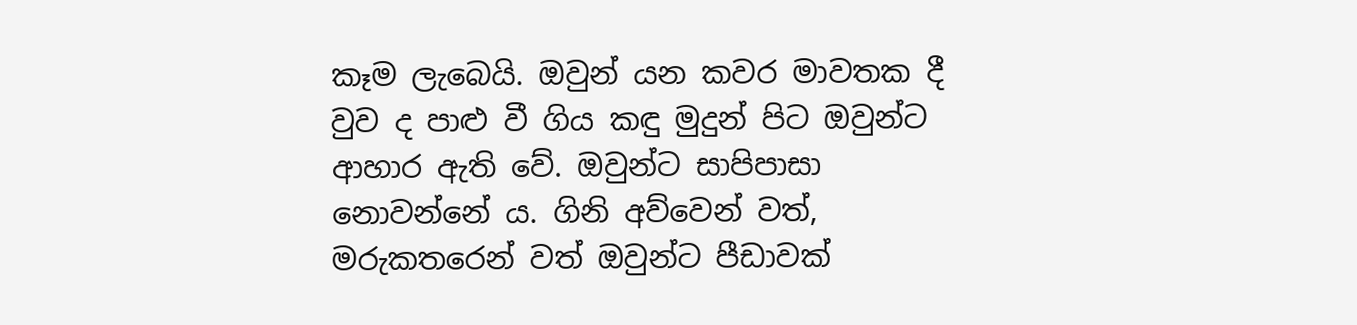කෑම ලැබෙයි. ඔවුන් යන කවර මාවතක දී වුව ද පාළු වී ගිය කඳු මුදුන් පිට ඔවුන්ට ආහාර ඇති වේ. ඔවුන්ට සාපිපාසා නොවන්නේ ය. ගිනි අව්වෙන් වත්, මරුකතරෙන් වත් ඔවුන්ට පීඩාවක්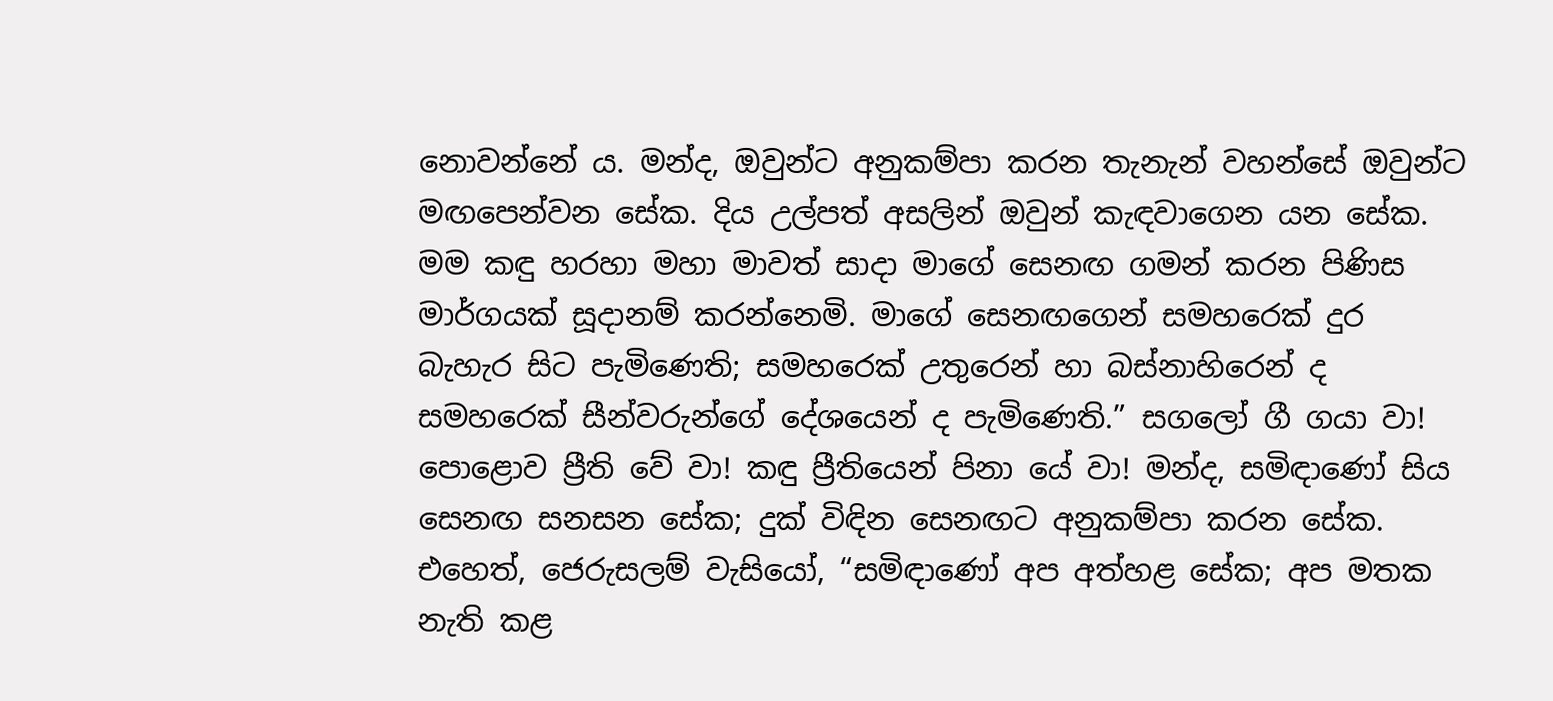නොවන්නේ ය. මන්ද, ඔවුන්ට අනුකම්පා කරන තැනැන් වහන්සේ ඔවුන්ට මඟපෙන්වන සේක. දිය උල්පත් අසලින් ඔවුන් කැඳවාගෙන යන සේක. මම කඳු හරහා මහා මාවත් සාදා මාගේ සෙනඟ ගමන් කරන පිණිස මාර්ගයක් සූදානම් කරන්නෙමි. මාගේ සෙනඟගෙන් සමහරෙක් දුර බැහැර සිට පැමිණෙති; සමහරෙක් උතුරෙන් හා බස්නාහිරෙන් ද සමහරෙක් සීන්වරුන්ගේ දේශයෙන් ද පැමිණෙති.” සගලෝ ගී ගයා වා! පොළොව ප්‍රීති වේ වා! කඳු ප්‍රීතියෙන් පිනා යේ වා! මන්ද, සමිඳාණෝ සිය සෙනඟ සනසන සේක; දුක් විඳින සෙනඟට අනුකම්පා කරන සේක. එහෙත්, ජෙරුසලම් වැසියෝ, “සමිඳාණෝ අප අත්හළ සේක; අප මතක නැති කළ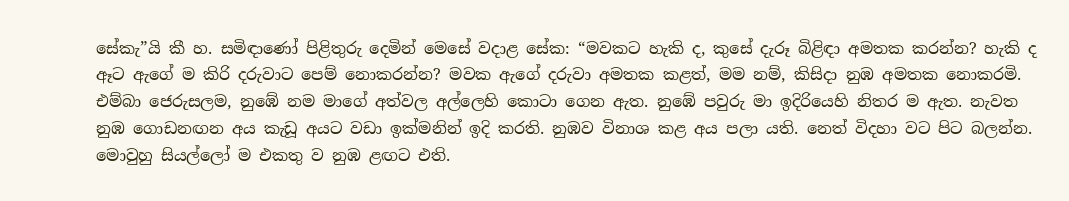සේකැ”යි කී හ. සමිඳාණෝ පිළිතුරු දෙමින් මෙසේ වදාළ සේක: “මවකට හැකි ද, කුසේ දැරූ බිළිඳා අමතක කරන්න? හැකි ද ඈට ඇගේ ම කිරි දරුවාට පෙම් නොකරන්න? මවක ඇගේ දරුවා අමතක කළත්, මම නම්, කිසිදා නුඹ අමතක නොකරමි. එම්බා ජෙරුසලම, නුඹේ නම මාගේ අත්වල අල්ලෙහි කොටා ගෙන ඇත. නුඹේ පවුරු මා ඉදිරියෙහි නිතර ම ඇත. නැවත නුඹ ගොඩනඟන අය කැඩූ අයට වඩා ඉක්මනින් ඉදි කරති. නුඹව විනාශ කළ අය පලා යති. නෙත් විදහා වට පිට බලන්න. මොවුහු සියල්ලෝ ම එකතු ව නුඹ ළඟට එති.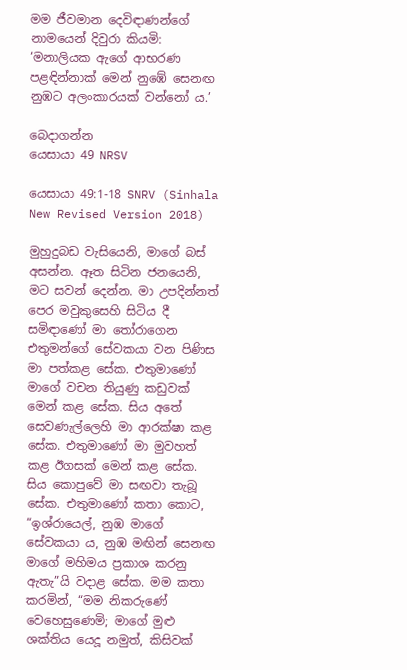මම ජීවමාන දෙවිඳාණන්ගේ නාමයෙන් දිවුරා කියමි: ‘මනාලියක ඇගේ ආභරණ පළඳින්නාක් මෙන් නුඹේ සෙනඟ නුඹට අලංකාරයක් වන්නෝ ය.’

බෙදාගන්න
යෙසායා 49 NRSV

යෙසායා 49:1-18 SNRV (Sinhala New Revised Version 2018)

මුහුදුබඩ වැසියෙනි, මාගේ බස් අසන්න. ඈත සිටින ජනයෙනි, මට සවන් දෙන්න. මා උපදින්නත් පෙර මවුකුසෙහි සිටිය දී සමිඳාණෝ මා තෝරාගෙන එතුමන්ගේ සේවකයා වන පිණිස මා පත්කළ සේක. එතුමාණෝ මාගේ වචන තියුණු කඩුවක් මෙන් කළ සේක. සිය අතේ සෙවණැල්ලෙහි මා ආරක්ෂා කළ සේක. එතුමාණෝ මා මුවහත් කළ ඊගසක් මෙන් කළ සේක. සිය කොපුවේ මා සඟවා තැබූ සේක. එතුමාණෝ කතා කොට, “ඉශ්රායෙල්, නුඹ මාගේ සේවකයා ය, නුඹ මඟින් සෙනඟ මාගේ මහිමය ප්‍රකාශ කරනු ඇතැ”යි වදාළ සේක. මම කතා කරමින්, “මම නිකරුණේ වෙහෙසුණෙමි; මාගේ මුළු ශක්තිය යෙදූ නමුත්, කිසිවක්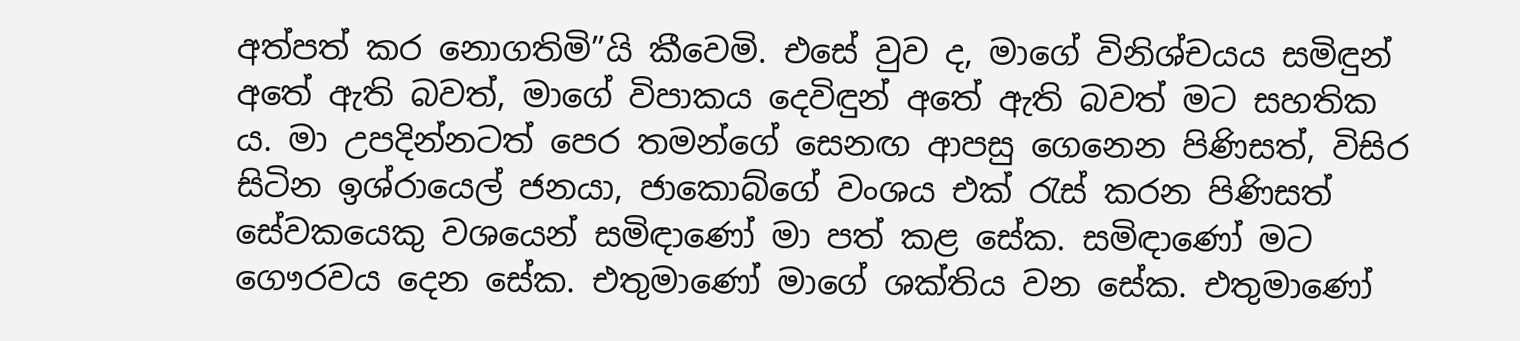අත්පත් කර නොගතිමි”යි කීවෙමි. එසේ වුව ද, මාගේ විනිශ්චයය සමිඳුන් අතේ ඇති බවත්, මාගේ විපාකය දෙවිඳුන් අතේ ඇති බවත් මට සහතික ය. මා උපදින්නටත් පෙර තමන්ගේ සෙනඟ ආපසු ගෙනෙන පිණිසත්, විසිර සිටින ඉශ්රායෙල් ජනයා, ජාකොබ්ගේ වංශය එක් රැස් කරන පිණිසත් සේවකයෙකු වශයෙන් සමිඳාණෝ මා පත් කළ සේක. සමිඳාණෝ මට ගෞරවය දෙන සේක. එතුමාණෝ මාගේ ශක්තිය වන සේක. එතුමාණෝ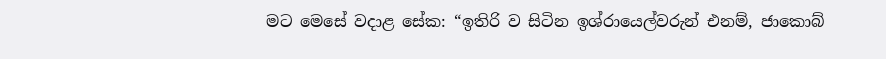මට මෙසේ වදාළ සේක: “ඉතිරි ව සිටින ඉශ්රායෙල්වරුන් එනම්, ජාකොබ්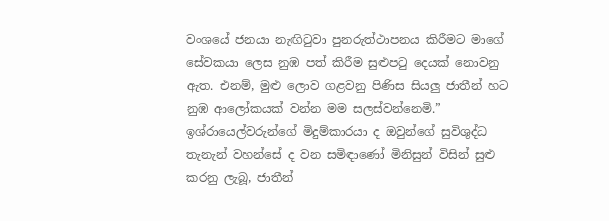වංශයේ ජනයා නැඟිටුවා පුනරුත්ථාපනය කිරීමට මාගේ සේවකයා ලෙස නුඹ පත් කිරීම සුළුපටු දෙයක් නොවනු ඇත. එනම්, මුළු ලොව ගළවනු පිණිස සියලු ජාතීන් හට නුඹ ආලෝකයක් වන්න මම සලස්වන්නෙමි.” ඉශ්රායෙල්වරුන්ගේ මිදුම්කාරයා ද ඔවුන්ගේ සුවිශුද්ධ තැනැන් වහන්සේ ද වන සමිඳාණෝ මිනිසුන් විසින් සුළු කරනු ලැබූ, ජාතීන්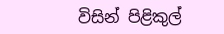විසින් පිළිකුල්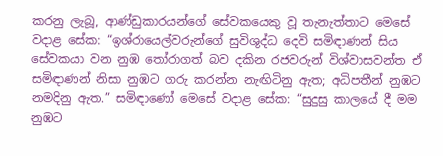කරනු ලැබූ, ආණ්ඩුකාරයන්ගේ සේවකයෙකු වූ තැනැත්තාට මෙසේ වදාළ සේක: “ඉශ්රායෙල්වරුන්ගේ සුවිශුද්ධ දෙවි සමිඳාණන් සිය සේවකයා වන නුඹ තෝරාගත් බව දකින රජවරුන් විශ්වාසවන්ත ඒ සමිඳාණන් නිසා නුඹට ගරු කරන්න නැඟිටිනු ඇත; අධිපතීන් නුඹට නමදිනු ඇත.” සමිඳාණෝ මෙසේ වදාළ සේක: “සුදුසු කාලයේ දී මම නුඹට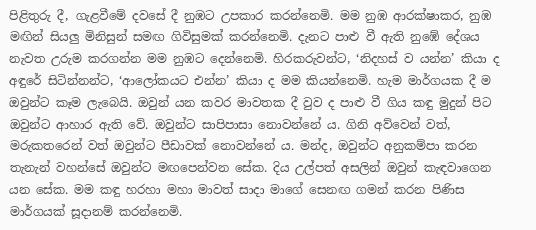පිළිතුරු දී, ගැළවීමේ දවසේ දී නුඹට උපකාර කරන්නෙමි. මම නුඹ ආරක්ෂාකර, නුඹ මඟින් සියලු මිනිසුන් සමඟ ගිවිසුමක් කරන්නෙමි. දැනට පාළු වී ඇති නුඹේ දේශය නැවත උරුම කරගන්න මම නුඹට දෙන්නෙමි. හිරකරුවන්ට, ‘නිදහස් ව යන්න’ කියා ද අඳුරේ සිටින්නන්ට, ‘ආලෝකයට එන්න’ කියා ද මම කියන්නෙමි. හැම මාර්ගයක දී ම ඔවුන්ට කෑම ලැබෙයි. ඔවුන් යන කවර මාවතක දී වුව ද පාළු වී ගිය කඳු මුදුන් පිට ඔවුන්ට ආහාර ඇති වේ. ඔවුන්ට සාපිපාසා නොවන්නේ ය. ගිනි අව්වෙන් වත්, මරුකතරෙන් වත් ඔවුන්ට පීඩාවක් නොවන්නේ ය. මන්ද, ඔවුන්ට අනුකම්පා කරන තැනැන් වහන්සේ ඔවුන්ට මඟපෙන්වන සේක. දිය උල්පත් අසලින් ඔවුන් කැඳවාගෙන යන සේක. මම කඳු හරහා මහා මාවත් සාදා මාගේ සෙනඟ ගමන් කරන පිණිස මාර්ගයක් සූදානම් කරන්නෙමි.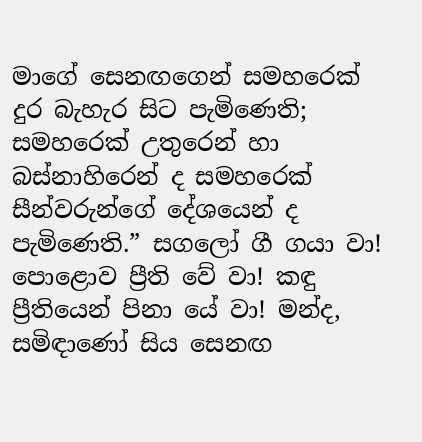මාගේ සෙනඟගෙන් සමහරෙක් දුර බැහැර සිට පැමිණෙති; සමහරෙක් උතුරෙන් හා බස්නාහිරෙන් ද සමහරෙක් සීන්වරුන්ගේ දේශයෙන් ද පැමිණෙති.” සගලෝ ගී ගයා වා! පොළොව ප්‍රීති වේ වා! කඳු ප්‍රීතියෙන් පිනා යේ වා! මන්ද, සමිඳාණෝ සිය සෙනඟ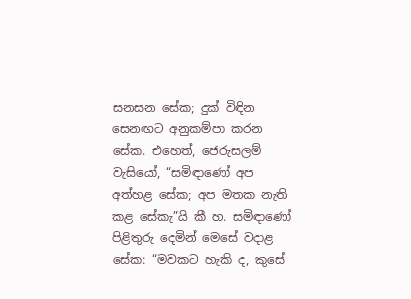සනසන සේක; දුක් විඳින සෙනඟට අනුකම්පා කරන සේක. එහෙත්, ජෙරුසලම් වැසියෝ, “සමිඳාණෝ අප අත්හළ සේක; අප මතක නැති කළ සේකැ”යි කී හ. සමිඳාණෝ පිළිතුරු දෙමින් මෙසේ වදාළ සේක: “මවකට හැකි ද, කුසේ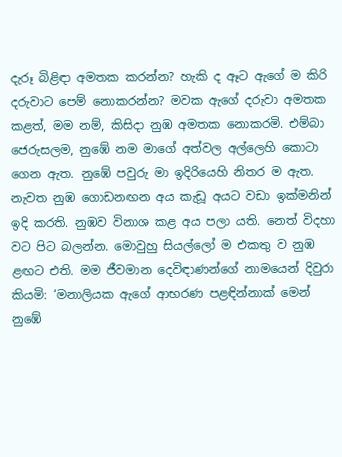දැරූ බිළිඳා අමතක කරන්න? හැකි ද ඈට ඇගේ ම කිරි දරුවාට පෙම් නොකරන්න? මවක ඇගේ දරුවා අමතක කළත්, මම නම්, කිසිදා නුඹ අමතක නොකරමි. එම්බා ජෙරුසලම, නුඹේ නම මාගේ අත්වල අල්ලෙහි කොටා ගෙන ඇත. නුඹේ පවුරු මා ඉදිරියෙහි නිතර ම ඇත. නැවත නුඹ ගොඩනඟන අය කැඩූ අයට වඩා ඉක්මනින් ඉදි කරති. නුඹව විනාශ කළ අය පලා යති. නෙත් විදහා වට පිට බලන්න. මොවුහු සියල්ලෝ ම එකතු ව නුඹ ළඟට එති. මම ජීවමාන දෙවිඳාණන්ගේ නාමයෙන් දිවුරා කියමි: ‘මනාලියක ඇගේ ආභරණ පළඳින්නාක් මෙන් නුඹේ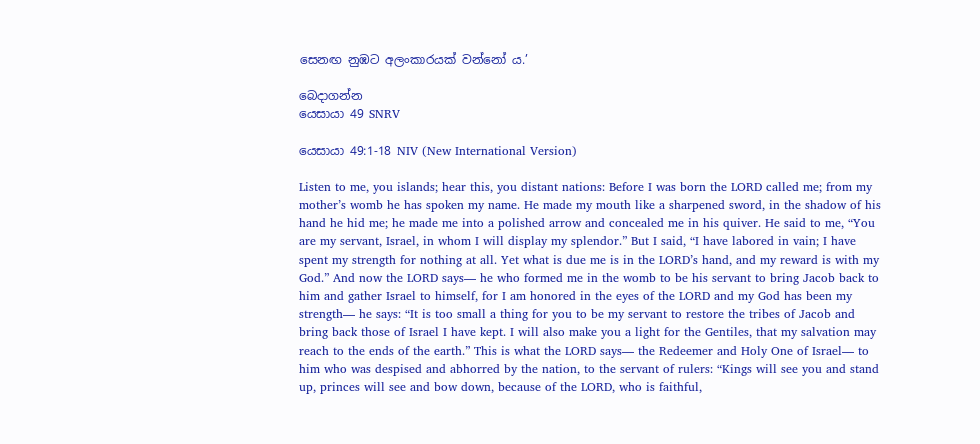සෙනඟ නුඹට අලංකාරයක් වන්නෝ ය.’

බෙදාගන්න
යෙසායා 49 SNRV

යෙසායා 49:1-18 NIV (New International Version)

Listen to me, you islands; hear this, you distant nations: Before I was born the LORD called me; from my mother’s womb he has spoken my name. He made my mouth like a sharpened sword, in the shadow of his hand he hid me; he made me into a polished arrow and concealed me in his quiver. He said to me, “You are my servant, Israel, in whom I will display my splendor.” But I said, “I have labored in vain; I have spent my strength for nothing at all. Yet what is due me is in the LORD’s hand, and my reward is with my God.” And now the LORD says— he who formed me in the womb to be his servant to bring Jacob back to him and gather Israel to himself, for I am honored in the eyes of the LORD and my God has been my strength— he says: “It is too small a thing for you to be my servant to restore the tribes of Jacob and bring back those of Israel I have kept. I will also make you a light for the Gentiles, that my salvation may reach to the ends of the earth.” This is what the LORD says— the Redeemer and Holy One of Israel— to him who was despised and abhorred by the nation, to the servant of rulers: “Kings will see you and stand up, princes will see and bow down, because of the LORD, who is faithful,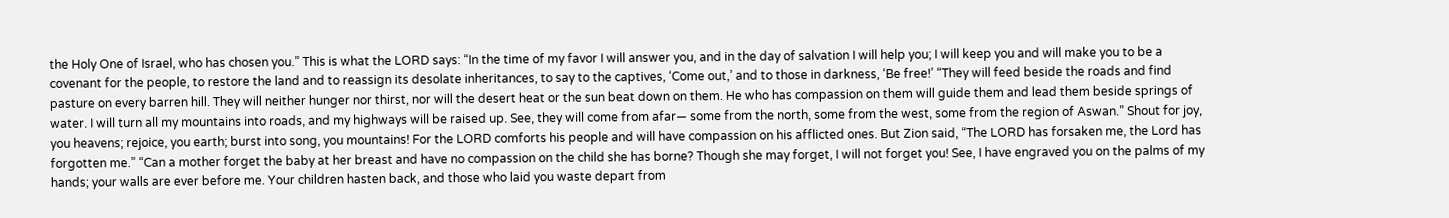the Holy One of Israel, who has chosen you.” This is what the LORD says: “In the time of my favor I will answer you, and in the day of salvation I will help you; I will keep you and will make you to be a covenant for the people, to restore the land and to reassign its desolate inheritances, to say to the captives, ‘Come out,’ and to those in darkness, ‘Be free!’ “They will feed beside the roads and find pasture on every barren hill. They will neither hunger nor thirst, nor will the desert heat or the sun beat down on them. He who has compassion on them will guide them and lead them beside springs of water. I will turn all my mountains into roads, and my highways will be raised up. See, they will come from afar— some from the north, some from the west, some from the region of Aswan.” Shout for joy, you heavens; rejoice, you earth; burst into song, you mountains! For the LORD comforts his people and will have compassion on his afflicted ones. But Zion said, “The LORD has forsaken me, the Lord has forgotten me.” “Can a mother forget the baby at her breast and have no compassion on the child she has borne? Though she may forget, I will not forget you! See, I have engraved you on the palms of my hands; your walls are ever before me. Your children hasten back, and those who laid you waste depart from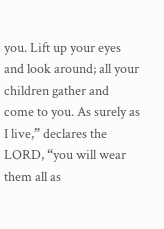you. Lift up your eyes and look around; all your children gather and come to you. As surely as I live,” declares the LORD, “you will wear them all as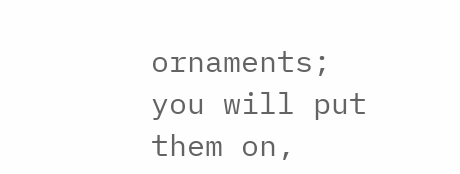ornaments; you will put them on,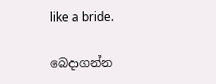like a bride.

බෙදාගන්න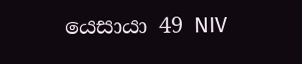යෙසායා 49 NIV